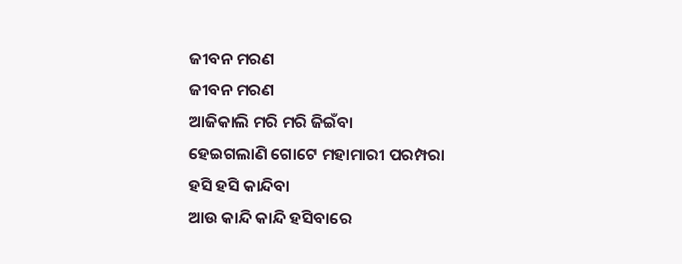ଜୀବନ ମରଣ
ଜୀବନ ମରଣ
ଆଜିକାଲି ମରି ମରି ଜିଇଁବା
ହେଇଗଲାଣି ଗୋଟେ ମହାମାରୀ ପରମ୍ପରା
ହସି ହସି କାନ୍ଦିବା
ଆଉ କାନ୍ଦି କାନ୍ଦି ହସିବାରେ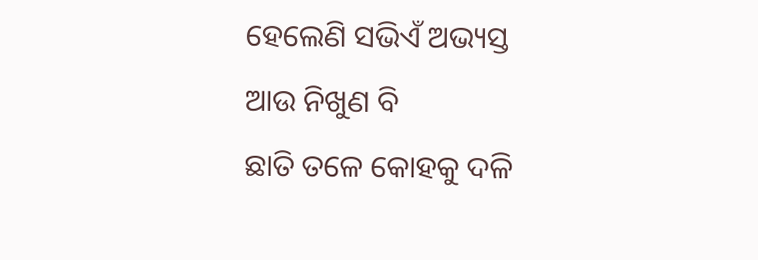ହେଲେଣି ସଭିଏଁ ଅଭ୍ୟସ୍ତ
ଆଉ ନିଖୁଣ ବି
ଛାତି ତଳେ କୋହକୁ ଦଳି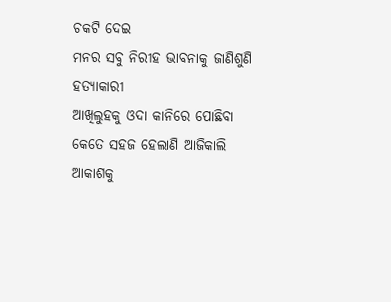ଚକଟି ଦେଇ
ମନର ସବୁ ନିରୀହ ଭାବନାକୁ ଜାଣିଶୁଣି ହତ୍ୟାକାରୀ
ଆଖିଲୁହକୁ ଓଦା କାନିରେ ପୋଛିବା
କେତେ ସହଜ ହେଲାଣି ଆଜିକାଲି
ଆକାଶକୁ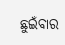ଛୁଇଁବାର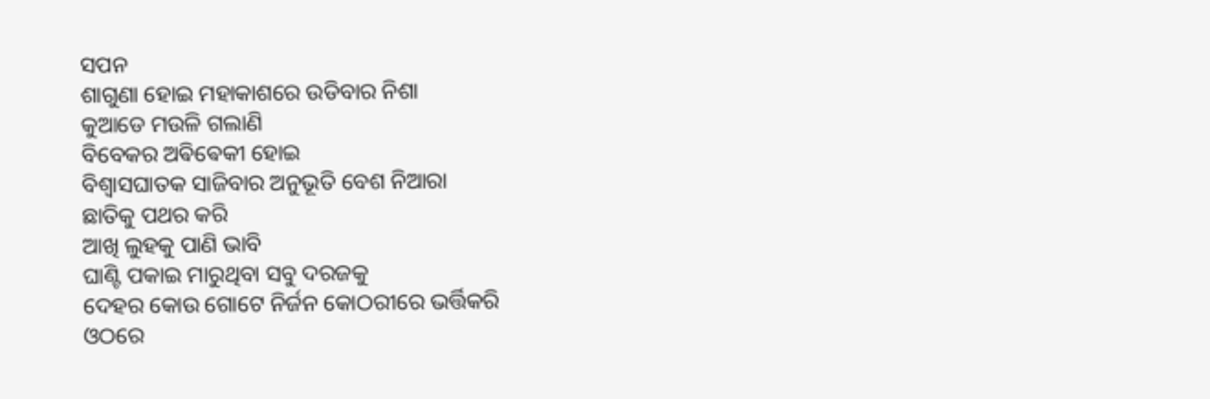ସପନ
ଶାଗୁଣା ହୋଇ ମହାକାଶରେ ଉଡିବାର ନିଶା
କୁଆଡେ ମଉଳି ଗଲାଣି
ବିବେକର ଅଵିଵେକୀ ହୋଇ
ବିଶ୍ୱାସଘାତକ ସାଜିବାର ଅନୁଭୂତି ବେଶ ନିଆରା
ଛାତିକୁ ପଥର କରି
ଆଖି ଲୁହକୁ ପାଣି ଭାବି
ଘାଣ୍ଟି ପକାଇ ମାରୁଥିବା ସବୁ ଦରଜକୁ
ଦେହର କୋଉ ଗୋଟେ ନିର୍ଜନ କୋଠରୀରେ ଭର୍ତ୍ତିକରି
ଓଠରେ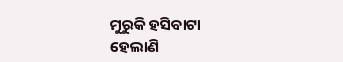ମୁରୁକି ହସିବାଟା
ହେଲାଣି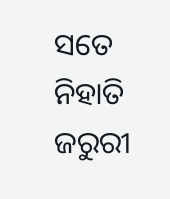ସତେ ନିହାତି ଜରୁରୀ